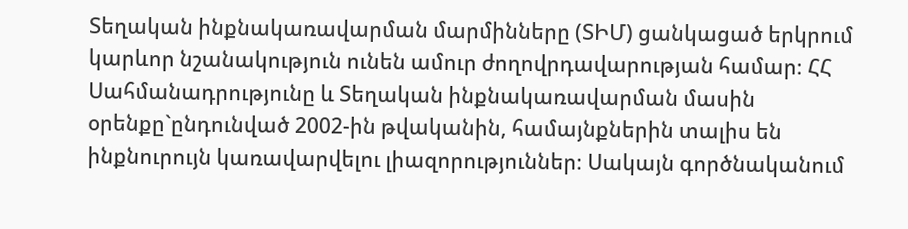Տեղական ինքնակառավարման մարմինները (ՏԻՄ) ցանկացած երկրում կարևոր նշանակություն ունեն ամուր ժողովրդավարության համար։ ՀՀ Սահմանադրությունը և Տեղական ինքնակառավարման մասին օրենքը`ընդունված 2002-ին թվականին, համայնքներին տալիս են ինքնուրույն կառավարվելու լիազորություններ։ Սակայն գործնականում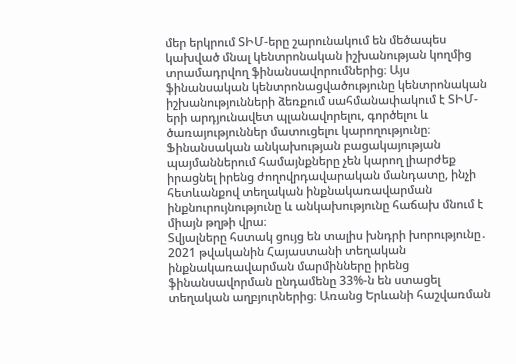մեր երկրում ՏԻՄ-երը շարունակում են մեծապես կախված մնալ կենտրոնական իշխանության կողմից տրամադրվող ֆինանսավորումներից։ Այս ֆինանսական կենտրոնացվածությունը կենտրոնական իշխանությունների ձեռքում սահմանափակում է ՏԻՄ-երի արդյունավետ պլանավորելու, գործելու և ծառայություններ մատուցելու կարողությունը։ Ֆինանսական անկախության բացակայության պայմաններում համայնքները չեն կարող լիարժեք իրացնել իրենց ժողովրդավարական մանդատը, ինչի հետևանքով տեղական ինքնակառավարման ինքնուրույնությունը և անկախությունը հաճախ մնում է միայն թղթի վրա։
Տվյալները հստակ ցույց են տալիս խնդրի խորությունը․ 2021 թվականին Հայաստանի տեղական ինքնակառավարման մարմինները իրենց ֆինանսավորման ընդամենը 33%-ն են ստացել տեղական աղբյուրներից։ Առանց Երևանի հաշվառման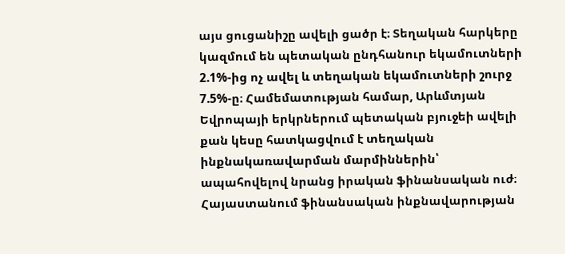այս ցուցանիշը ավելի ցածր է։ Տեղական հարկերը կազմում են պետական ընդհանուր եկամուտների 2.1%-ից ոչ ավել և տեղական եկամուտների շուրջ 7.5%-ը։ Համեմատության համար, Արևմտյան Եվրոպայի երկրներում պետական բյուջեի ավելի քան կեսը հատկացվում է տեղական ինքնակառավարման մարմիններին՝ ապահովելով նրանց իրական ֆինանսական ուժ։ Հայաստանում ֆինանսական ինքնավարության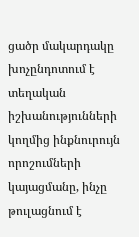ցածր մակարդակը խոչընդոտում է տեղական իշխանությունների կողմից ինքնուրույն որոշումների կայացմանը, ինչը թուլացնում է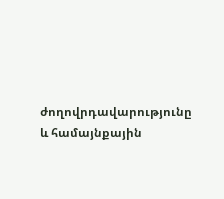ժողովրդավարությունը և համայնքային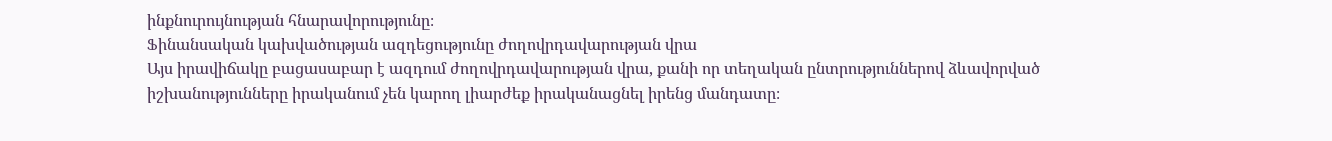ինքնուրույնության հնարավորությունը։
Ֆինանսական կախվածության ազդեցությունը ժողովրդավարության վրա
Այս իրավիճակը բացասաբար է ազդում ժողովրդավարության վրա, քանի որ տեղական ընտրություններով ձևավորված իշխանությունները իրականում չեն կարող լիարժեք իրականացնել իրենց մանդատը։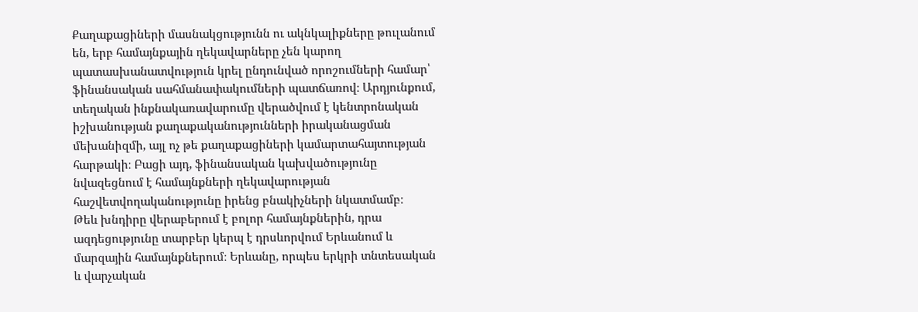Քաղաքացիների մասնակցությունն ու ակնկալիքները թուլանում են, երբ համայնքային ղեկավարները չեն կարող պատասխանատվություն կրել ընդունված որոշումների համար՝ ֆինանսական սահմանափակումների պատճառով։ Արդյունքում, տեղական ինքնակառավարումը վերածվում է կենտրոնական իշխանության քաղաքականությունների իրականացման մեխանիզմի, այլ ոչ թե քաղաքացիների կամարտահայտության հարթակի։ Բացի այդ, ֆինանսական կախվածությունը նվազեցնում է համայնքների ղեկավարության հաշվետվողականությունը իրենց բնակիչների նկատմամբ։
Թեև խնդիրը վերաբերում է բոլոր համայնքներին, դրա ազդեցությունը տարբեր կերպ է դրսևորվում Երևանում և մարզային համայնքներում։ Երևանը, որպես երկրի տնտեսական և վարչական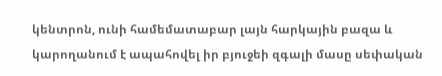կենտրոն, ունի համեմատաբար լայն հարկային բազա և կարողանում է ապահովել իր բյուջեի զգալի մասը սեփական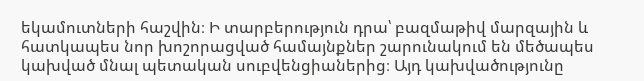եկամուտների հաշվին։ Ի տարբերություն դրա՝ բազմաթիվ մարզային և հատկապես նոր խոշորացված համայնքներ շարունակում են մեծապես կախված մնալ պետական սուբվենցիաներից։ Այդ կախվածությունը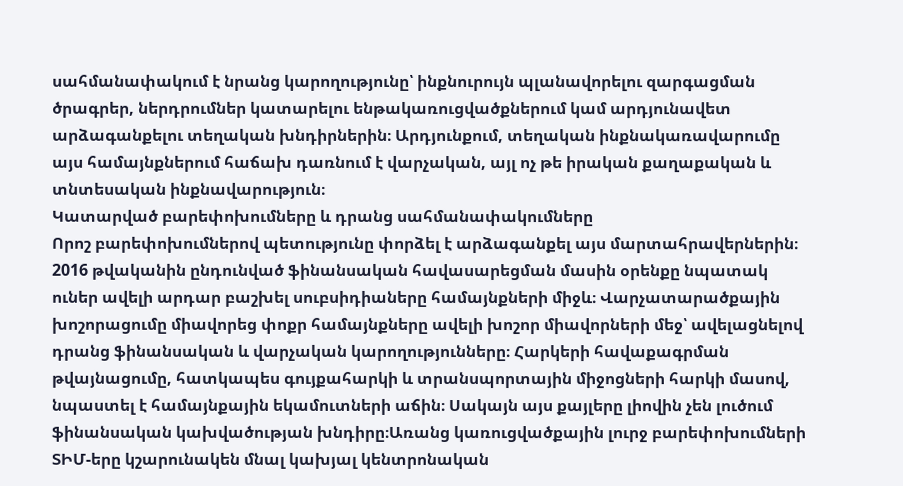սահմանափակում է նրանց կարողությունը՝ ինքնուրույն պլանավորելու զարգացման ծրագրեր, ներդրումներ կատարելու ենթակառուցվածքներում կամ արդյունավետ արձագանքելու տեղական խնդիրներին։ Արդյունքում, տեղական ինքնակառավարումը այս համայնքներում հաճախ դառնում է վարչական, այլ ոչ թե իրական քաղաքական և տնտեսական ինքնավարություն։
Կատարված բարեփոխումները և դրանց սահմանափակումները
Որոշ բարեփոխումներով պետությունը փորձել է արձագանքել այս մարտահրավերներին։ 2016 թվականին ընդունված ֆինանսական հավասարեցման մասին օրենքը նպատակ ուներ ավելի արդար բաշխել սուբսիդիաները համայնքների միջև։ Վարչատարածքային խոշորացումը միավորեց փոքր համայնքները ավելի խոշոր միավորների մեջ՝ ավելացնելով դրանց ֆինանսական և վարչական կարողությունները։ Հարկերի հավաքագրման թվայնացումը, հատկապես գույքահարկի և տրանսպորտային միջոցների հարկի մասով, նպաստել է համայնքային եկամուտների աճին։ Սակայն այս քայլերը լիովին չեն լուծում ֆինանսական կախվածության խնդիրը։Առանց կառուցվածքային լուրջ բարեփոխումների ՏԻՄ-երը կշարունակեն մնալ կախյալ կենտրոնական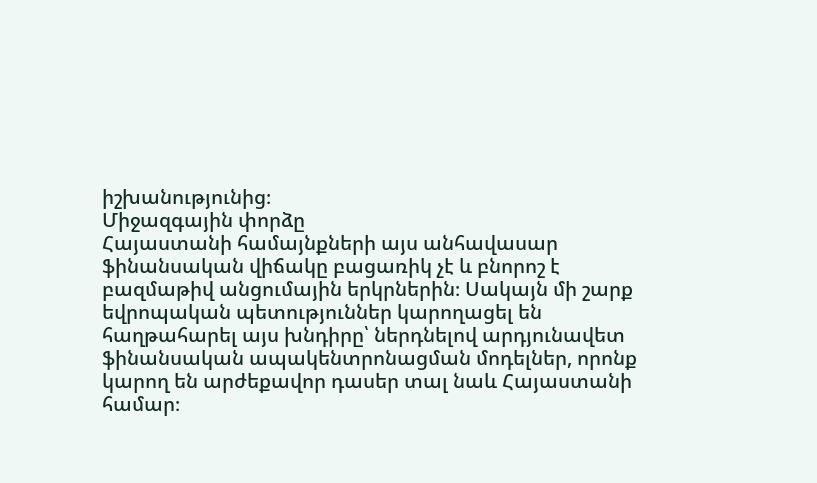իշխանությունից։
Միջազգային փորձը
Հայաստանի համայնքների այս անհավասար ֆինանսական վիճակը բացառիկ չէ և բնորոշ է բազմաթիվ անցումային երկրներին։ Սակայն մի շարք եվրոպական պետություններ կարողացել են հաղթահարել այս խնդիրը՝ ներդնելով արդյունավետ ֆինանսական ապակենտրոնացման մոդելներ, որոնք կարող են արժեքավոր դասեր տալ նաև Հայաստանի համար։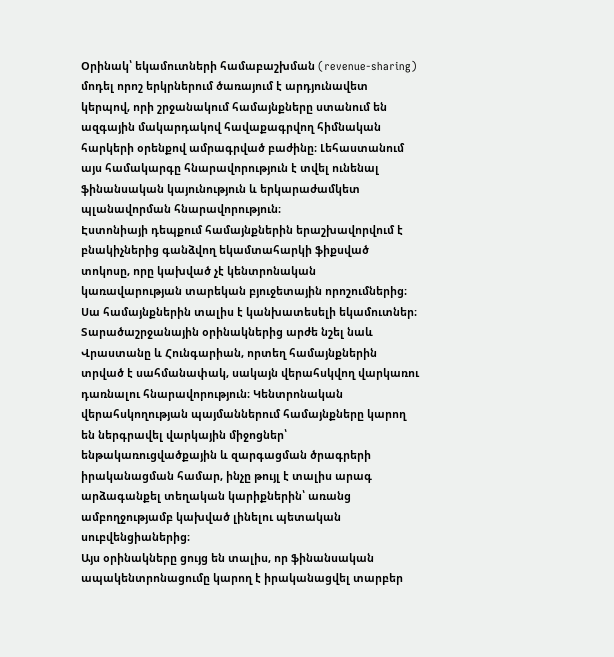Օրինակ՝ եկամուտների համաբաշխման (revenue-sharing) մոդել որոշ երկրներում ծառայում է արդյունավետ կերպով, որի շրջանակում համայնքները ստանում են ազգային մակարդակով հավաքագրվող հիմնական հարկերի օրենքով ամրագրված բաժինը։ Լեհաստանում այս համակարգը հնարավորություն է տվել ունենալ ֆինանսական կայունություն և երկարաժամկետ պլանավորման հնարավորություն։
Էստոնիայի դեպքում համայնքներին երաշխավորվում է բնակիչներից գանձվող եկամտահարկի ֆիքսված տոկոսը, որը կախված չէ կենտրոնական կառավարության տարեկան բյուջետային որոշումներից։ Սա համայնքներին տալիս է կանխատեսելի եկամուտներ։ Տարածաշրջանային օրինակներից արժե նշել նաև Վրաստանը և Հունգարիան, որտեղ համայնքներին տրված է սահմանափակ, սակայն վերահսկվող վարկառու դառնալու հնարավորություն։ Կենտրոնական վերահսկողության պայմաններում համայնքները կարող են ներգրավել վարկային միջոցներ՝ ենթակառուցվածքային և զարգացման ծրագրերի իրականացման համար, ինչը թույլ է տալիս արագ արձագանքել տեղական կարիքներին՝ առանց ամբողջությամբ կախված լինելու պետական սուբվենցիաներից։
Այս օրինակները ցույց են տալիս, որ ֆինանսական ապակենտրոնացումը կարող է իրականացվել տարբեր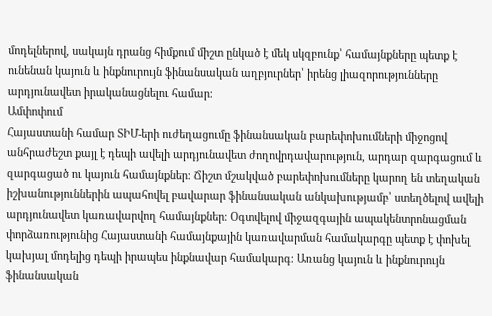մոդելներով, սակայն դրանց հիմքում միշտ ընկած է մեկ սկզբունք՝ համայնքները պետք է ունենան կայուն և ինքնուրույն ֆինանսական աղբյուրներ՝ իրենց լիազորությունները արդյունավետ իրականացնելու համար։
Ամփոփում
Հայաստանի համար ՏԻՄ-երի ուժեղացումը ֆինանսական բարեփոխումների միջոցով անհրաժեշտ քայլ է դեպի ավելի արդյունավետ ժողովրդավարություն, արդար զարգացում և զարգացած ու կայուն համայնքներ։ Ճիշտ մշակված բարեփոխումները կարող են տեղական իշխանություններին ապահովել բավարար ֆինանսական անկախությամբ՝ ստեղծելով ավելի արդյունավետ կառավարվող համայնքներ։ Օգտվելով միջազգային ապակենտրոնացման փորձառությունից Հայաստանի համայնքային կառավարման համակարգը պետք է փոխել կախյալ մոդելից դեպի իրապես ինքնավար համակարգ։ Առանց կայուն և ինքնուրույն ֆինանսական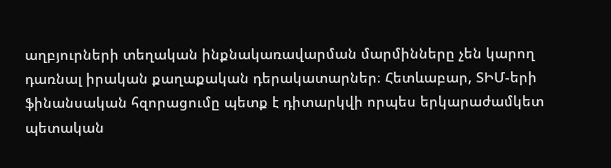աղբյուրների տեղական ինքնակառավարման մարմինները չեն կարող դառնալ իրական քաղաքական դերակատարներ։ Հետևաբար, ՏԻՄ-երի ֆինանսական հզորացումը պետք է դիտարկվի որպես երկարաժամկետ պետական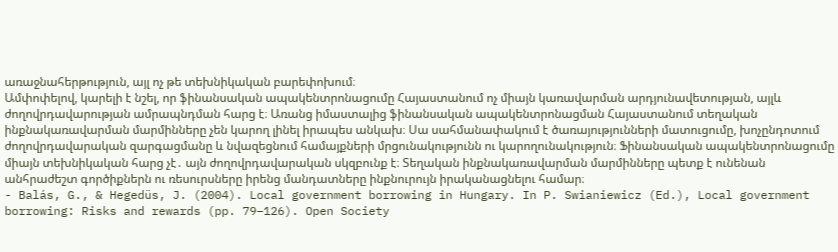առաջնահերթություն, այլ ոչ թե տեխնիկական բարեփոխում։
Ամփոփելով, կարելի է նշել, որ ֆինանսական ապակենտրոնացումը Հայաստանում ոչ միայն կառավարման արդյունավետության, այլև ժողովրդավարության ամրապնդման հարց է։ Առանց իմաստալից ֆինանսական ապակենտրոնացման Հայաստանում տեղական ինքնակառավարման մարմինները չեն կարող լինել իրապես անկախ։ Սա սահմանափակում է ծառայությունների մատուցումը, խոչընդոտում ժողովրդավարական զարգացմանը և նվազեցնում համայքների մրցունակությունն ու կարողունակություն։ Ֆինանսական ապակենտրոնացումը միայն տեխնիկական հարց չէ․ այն ժողովրդավարական սկզբունք է։ Տեղական ինքնակառավարման մարմինները պետք է ունենան անհրաժեշտ գործիքներն ու ռեսուրսները իրենց մանդատները ինքնուրույն իրականացնելու համար։
- Balás, G., & Hegedüs, J. (2004). Local government borrowing in Hungary. In P. Swianiewicz (Ed.), Local government borrowing: Risks and rewards (pp. 79–126). Open Society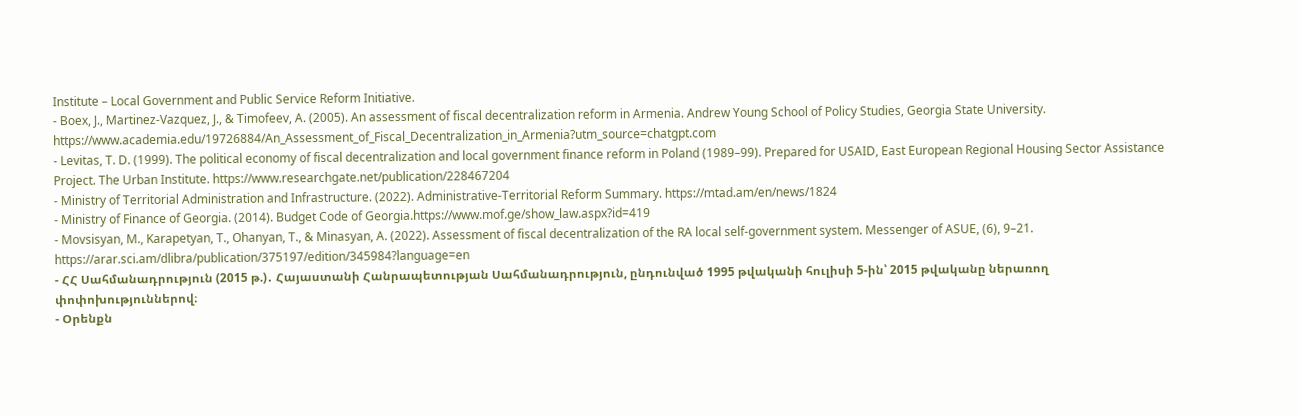Institute – Local Government and Public Service Reform Initiative.
- Boex, J., Martinez-Vazquez, J., & Timofeev, A. (2005). An assessment of fiscal decentralization reform in Armenia. Andrew Young School of Policy Studies, Georgia State University. https://www.academia.edu/19726884/An_Assessment_of_Fiscal_Decentralization_in_Armenia?utm_source=chatgpt.com
- Levitas, T. D. (1999). The political economy of fiscal decentralization and local government finance reform in Poland (1989–99). Prepared for USAID, East European Regional Housing Sector Assistance Project. The Urban Institute. https://www.researchgate.net/publication/228467204
- Ministry of Territorial Administration and Infrastructure. (2022). Administrative-Territorial Reform Summary. https://mtad.am/en/news/1824
- Ministry of Finance of Georgia. (2014). Budget Code of Georgia.https://www.mof.ge/show_law.aspx?id=419
- Movsisyan, M., Karapetyan, T., Ohanyan, T., & Minasyan, A. (2022). Assessment of fiscal decentralization of the RA local self-government system. Messenger of ASUE, (6), 9–21. https://arar.sci.am/dlibra/publication/375197/edition/345984?language=en
- ՀՀ Սահմանադրություն (2015 թ.)․ Հայաստանի Հանրապետության Սահմանադրություն, ընդունված 1995 թվականի հուլիսի 5-ին՝ 2015 թվականը ներառող փոփոխություններով։
- Օրենքն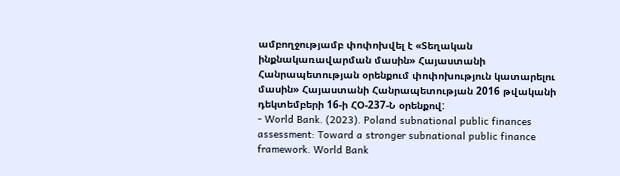ամբողջությամբ փոփոխվել է «Տեղական ինքնակառավարման մասին» Հայաստանի Հանրապետության օրենքում փոփոխություն կատարելու մասին» Հայաստանի Հանրապետության 2016 թվականի դեկտեմբերի 16-ի ՀՕ-237-Ն օրենքով:
- World Bank. (2023). Poland subnational public finances assessment: Toward a stronger subnational public finance framework. World Bank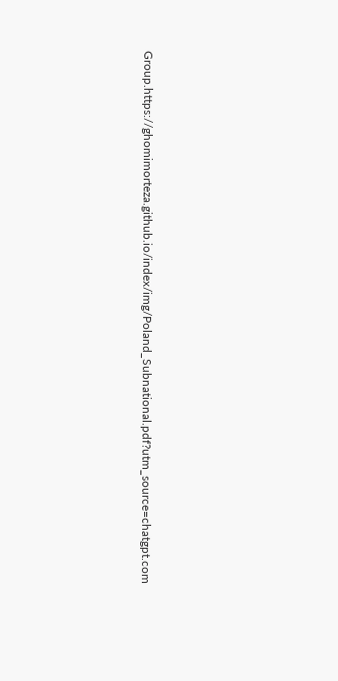Group.https://ghomimorteza.github.io/index/img/Poland_Subnational.pdf?utm_source=chatgpt.com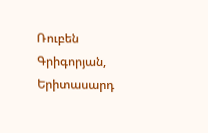Ռուբեն Գրիգորյան, Երիտասարդ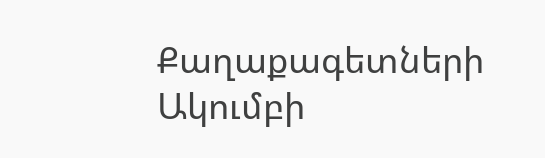Քաղաքագետների Ակումբի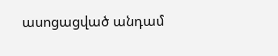ասոցացված անդամ